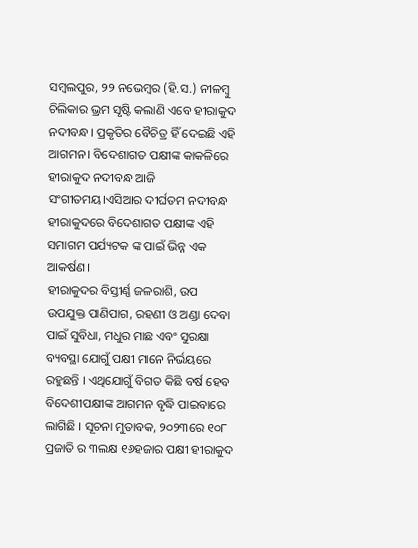ସମ୍ବଲପୁର, ୨୨ ନଭେମ୍ବର (ହି.ସ.) ନୀଳମ୍ବୁ ଚିଲିକାର ଭ୍ରମ ସୃଷ୍ଟି କଲାଣି ଏବେ ହୀରାକୁଦ ନଦୀବନ୍ଧ। ପ୍ରକୃତିର ବୈଚିତ୍ର ହିଁ ଦେଇଛି ଏହି ଆଗମନ। ବିଦେଶାଗତ ପକ୍ଷୀଙ୍କ କାକଳିରେ ହୀରାକୁଦ ନଦୀବନ୍ଧ ଆଜି ସଂଗୀତମୟ।ଏସିଆର ଦୀର୍ଘତମ ନଦୀବନ୍ଧ ହୀରାକୁଦରେ ବିଦେଶାଗତ ପକ୍ଷୀଙ୍କ ଏହି ସମାଗମ ପର୍ଯ୍ୟଟକ ଙ୍କ ପାଇଁ ଭିନ୍ନ ଏକ ଆକର୍ଷଣ।
ହୀରାକୁଦର ବିସ୍ତୀର୍ଣ୍ଣ ଜଳରାଶି, ଉପ ଉପଯୁକ୍ତ ପାଣିପାଗ, ରହଣୀ ଓ ଅଣ୍ଡା ଦେବା ପାଇଁ ସୁବିଧା, ମଧୁର ମାଛ ଏବଂ ସୁରକ୍ଷା ବ୍ୟବସ୍ଥା ଯୋଗୁଁ ପକ୍ଷୀ ମାନେ ନିର୍ଭୟରେ ରହୁଛନ୍ତି । ଏଥିଯୋଗୁଁ ବିଗତ କିଛି ବର୍ଷ ହେବ ବିଦେଶୀପକ୍ଷୀଙ୍କ ଆଗମନ ବୃଦ୍ଧି ପାଇବାରେ ଲାଗିଛି । ସୂଚନା ମୁତାବକ, ୨୦୨୩ରେ ୧୦୮ ପ୍ରଜାତି ର ୩ଲକ୍ଷ ୧୬ହଜାର ପକ୍ଷୀ ହୀରାକୁଦ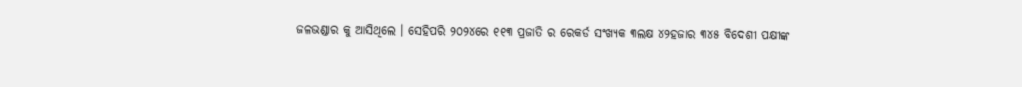ଜଳଭଣ୍ଡାର କୁ ଆସିଥିଲେ । ସେହିପରି ୨୦୨୪ରେ ୧୧୩ ପ୍ରଜାତି ର ରେକର୍ଡ ସଂଖ୍ୟକ ୩ଲକ୍ଷ ୪୨ହଜାର ୩୪୫ ବିଦେଶୀ ପକ୍ଷୀଙ୍କ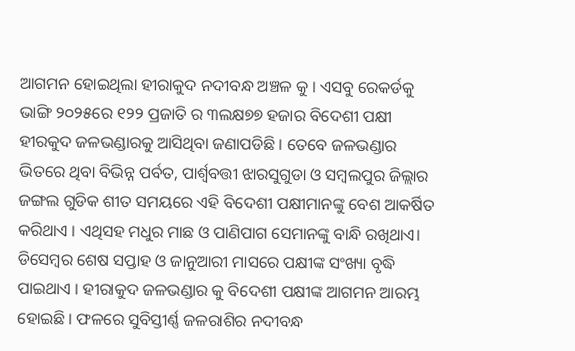ଆଗମନ ହୋଇଥିଲା ହୀରାକୁଦ ନଦୀବନ୍ଧ ଅଞ୍ଚଳ କୁ । ଏସବୁ ରେକର୍ଡକୁ ଭାଙ୍ଗି ୨୦୨୫ରେ ୧୨୨ ପ୍ରଜାତି ର ୩ଲକ୍ଷ୭୭ ହଜାର ବିଦେଶୀ ପକ୍ଷୀ ହୀରକୁଦ ଜଳଭଣ୍ଡାରକୁ ଆସିଥିବା ଜଣାପଡିଛି । ତେବେ ଜଳଭଣ୍ଡାର ଭିତରେ ଥିବା ବିଭିନ୍ନ ପର୍ବତ, ପାର୍ଶ୍ଵବତ୍ତୀ ଝାରସୁଗୁଡା ଓ ସମ୍ବଲପୁର ଜିଲ୍ଲାର ଜଙ୍ଗଲ ଗୁଡିକ ଶୀତ ସମୟରେ ଏହି ବିଦେଶୀ ପକ୍ଷୀମାନଙ୍କୁ ବେଶ ଆକର୍ଷିତ କରିଥାଏ । ଏଥିସହ ମଧୁର ମାଛ ଓ ପାଣିପାଗ ସେମାନଙ୍କୁ ବାନ୍ଧି ରଖିଥାଏ। ଡିସେମ୍ବର ଶେଷ ସପ୍ତାହ ଓ ଜାନୁଆରୀ ମାସରେ ପକ୍ଷୀଙ୍କ ସଂଖ୍ୟା ବୃଦ୍ଧି ପାଇଥାଏ । ହୀରାକୁଦ ଜଳଭଣ୍ଡାର କୁ ବିଦେଶୀ ପକ୍ଷୀଙ୍କ ଆଗମନ ଆରମ୍ଭ ହୋଇଛି । ଫଳରେ ସୁବିସ୍ତୀର୍ଣ୍ଣ ଜଳରାଶିର ନଦୀବନ୍ଧ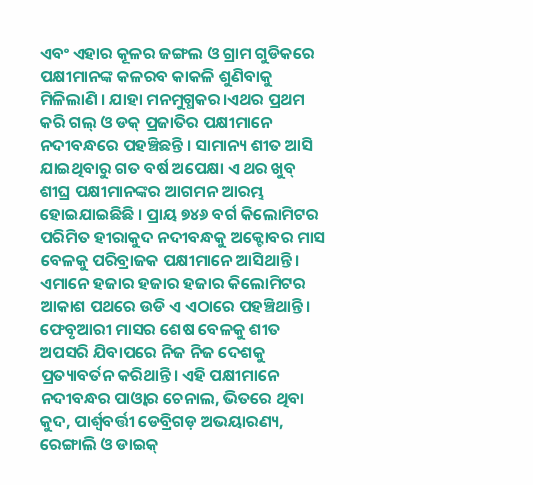ଏବଂ ଏହାର କୂଳର ଜଙ୍ଗଲ ଓ ଗ୍ରାମ ଗୁଡିକରେ ପକ୍ଷୀମାନଙ୍କ କଳରବ କାକଳି ଶୁଣିବାକୁ ମିଳିଲାଣି । ଯାହା ମନମୁଗ୍ଧକର।ଏଥର ପ୍ରଥମ କରି ଗଲ୍ ଓ ଡକ୍ ପ୍ରଜାତିର ପକ୍ଷୀମାନେ ନଦୀବନ୍ଧରେ ପହଞ୍ଚିଛନ୍ତି । ସାମାନ୍ୟ ଶୀତ ଆସି ଯାଇଥିବାରୁ ଗତ ବର୍ଷ ଅପେକ୍ଷା ଏ ଥର ଖୁବ୍ ଶୀଘ୍ର ପକ୍ଷୀମାନଙ୍କର ଆଗମନ ଆରମ୍ଭ ହୋଇଯାଇଛିଛି । ପ୍ରାୟ ୭୪୬ ବର୍ଗ କିଲୋମିଟର ପରିମିତ ହୀରାକୁଦ ନଦୀବନ୍ଧକୁ ଅକ୍ଟୋବର ମାସ ବେଳକୁ ପରିବ୍ରାଜକ ପକ୍ଷୀମାନେ ଆସିଥାନ୍ତି। ଏମାନେ ହଜାର ହଜାର ହଜାର କିଲୋମିଟର ଆକାଶ ପଥରେ ଉଡି ଏ ଏଠାରେ ପହଞ୍ଚିଥାନ୍ତି। ଫେବୃଆରୀ ମାସର ଶେଷ ବେଳକୁ ଶୀତ ଅପସରି ଯିବାପରେ ନିଜ ନିଜ ଦେଶକୁ ପ୍ରତ୍ୟାବର୍ତନ କରିଥାନ୍ତି। ଏହି ପକ୍ଷୀମାନେ ନଦୀବନ୍ଧର ପାଓ୍ବାର ଚେନାଲ, ଭିତରେ ଥିବା କୁଦ, ପାର୍ଶ୍ଵବର୍ତ୍ତୀ ଡେବ୍ରିଗଡ଼ ଅଭୟାରଣ୍ୟ, ରେଙ୍ଗାଲି ଓ ଡାଇକ୍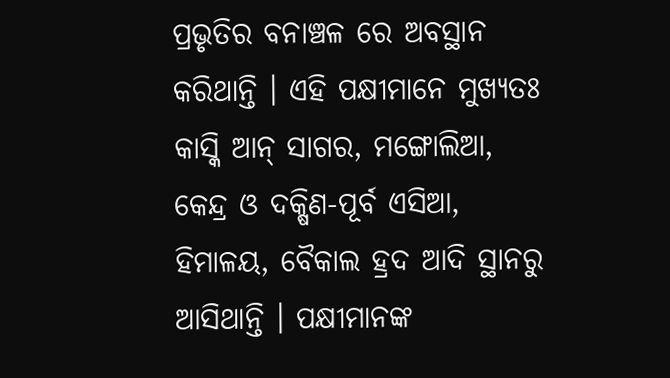ପ୍ରଭୃତିର ବନାଞ୍ଚଳ ରେ ଅବସ୍ଥାନ କରିଥାନ୍ତି । ଏହି ପକ୍ଷୀମାନେ ମୁଖ୍ୟତଃ କାସ୍କି ଆନ୍ ସାଗର, ମଙ୍ଗୋଲିଆ, କେନ୍ଦ୍ର ଓ ଦକ୍ଷିଣ-ପୂର୍ବ ଏସିଆ, ହିମାଳୟ, ବୈକାଲ ହ୍ରଦ ଆଦି ସ୍ଥାନରୁ ଆସିଥାନ୍ତି । ପକ୍ଷୀମାନଙ୍କ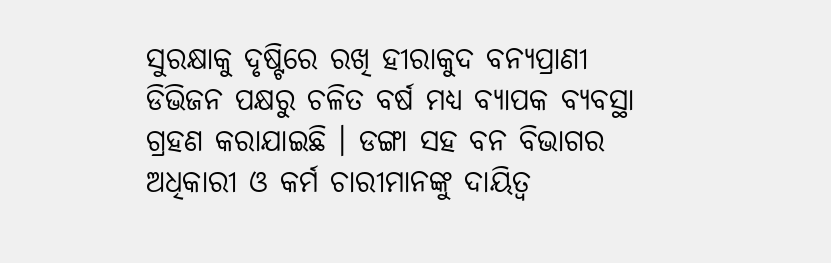ସୁରକ୍ଷାକୁ ଦୃଷ୍ଟିରେ ରଖି ହୀରାକୁଦ ବନ୍ୟପ୍ରାଣୀ ଡିଭିଜନ ପକ୍ଷରୁ ଚଳିତ ବର୍ଷ ମଧ୍ଯ ବ୍ୟାପକ ବ୍ୟବସ୍ଥା ଗ୍ରହଣ କରାଯାଇଛି । ଡଙ୍ଗା ସହ ବନ ବିଭାଗର ଅଧିକାରୀ ଓ କର୍ମ ଚାରୀମାନଙ୍କୁ ଦାୟିତ୍ବ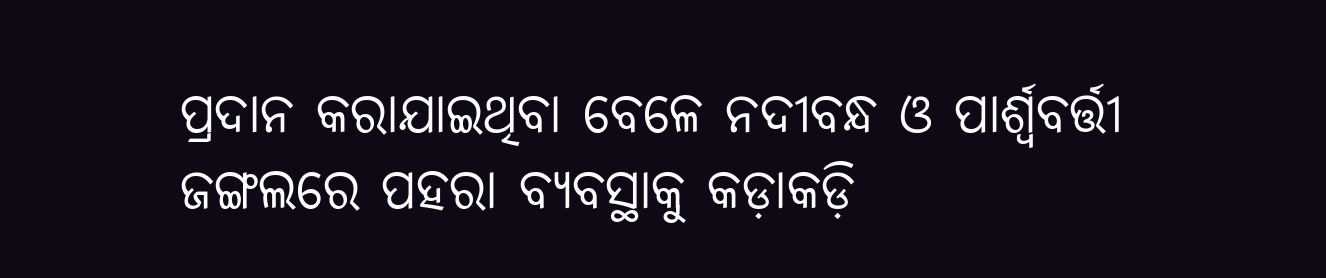ପ୍ରଦାନ କରାଯାଇଥିବା ବେଳେ ନଦୀବନ୍ଧ ଓ ପାର୍ଶ୍ଵବର୍ତ୍ତୀ ଜଙ୍ଗଲରେ ପହରା ବ୍ୟବସ୍ଥାକୁ କଡ଼ାକଡ଼ି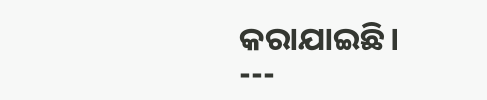କରାଯାଇଛି।
---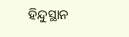ହିନ୍ଦୁସ୍ଥାନ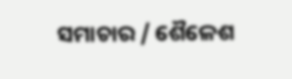ସମାଚାର / ଶୈଳେଶ